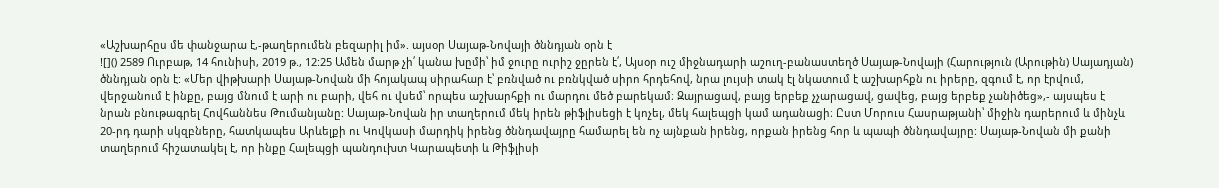«Աշխարհըս մե փանջարա է,-թաղերումեն բեզարիլ իմ». այսօր Սայաթ-Նովայի ծննդյան օրն է
![]() 2589 Ուրբաթ, 14 հունիսի, 2019 թ., 12:25 Ամեն մարթ չի՛ կանա խըմի՝ իմ ջուրը ուրիշ ջըրեն է՛, Այսօր ուշ միջնադարի աշուղ-բանաստեղծ Սայաթ-Նովայի (Հարություն (Արութին) Սայադյան) ծննդյան օրն է: «Մեր վիթխարի Սայաթ-Նովան մի հոյակապ սիրահար է՝ բռնված ու բռնկված սիրո հրդեհով, նրա լույսի տակ էլ նկատում է աշխարհքն ու իրերը, զգում է, որ էրվում, վերջանում է ինքը, բայց մնում է արի ու բարի, վեհ ու վսեմ՝ որպես աշխարհքի ու մարդու մեծ բարեկամ։ Զայրացավ, բայց երբեք չչարացավ, ցավեց, բայց երբեք չանիծեց»,- այսպես է նրան բնութագրել Հովհաննես Թումանյանը: Սայաթ-Նովան իր տաղերում մեկ իրեն թիֆլիսեցի է կոչել, մեկ հալեպցի կամ ադանացի։ Ըստ Մորուս Հասրաթյանի՝ միջին դարերում և մինչև 20-րդ դարի սկզբները, հատկապես Արևելքի ու Կովկասի մարդիկ իրենց ծննդավայրը համարել են ոչ այնքան իրենց, որքան իրենց հոր և պապի ծննդավայրը: Սայաթ-Նովան մի քանի տաղերում հիշատակել է, որ ինքը Հալեպցի պանդուխտ Կարապետի և Թիֆլիսի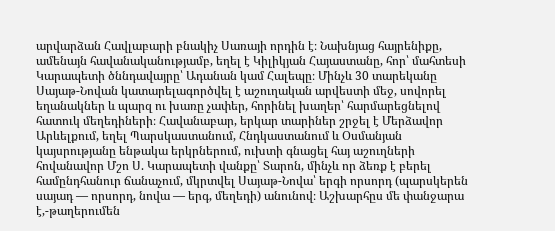արվարձան Հավլաբարի բնակիչ Սառայի որդին է։ Նախնյաց հայրենիքը, ամենայն հավանականությամբ, եղել է Կիլիկյան Հայաստանը, հոր՝ մահտեսի Կարապետի ծննդավայրը՝ Ադանան կամ Հալեպը։ Մինչև 30 տարեկանը Սայաթ-Նովան կատարելագործվել է աշուղական արվեստի մեջ, սովորել եղանակներ և պարզ ու խառը չափեր, հորինել խաղեր՝ հարմարեցնելով հատուկ մեղեդիների։ Հավանաբար, երկար տարիներ շրջել է Մերձավոր Արևելքում, եղել Պարսկաստանում, Հնդկաստանում և Օսմանյան կայսրությանը ենթակա երկրներում, ուխտի գնացել հայ աշուղների հովանավոր Մշո Ս. Կարապետի վանքը՝ Տարոն, մինչև որ ձեռք է բերել համընդհանուր ճանաչում, մկրտվել Սայաթ-Նովա՝ երգի որսորդ (պարսկերեն սայադ — որսորդ, նովա — երգ, մեղեդի) անունով։ Աշխարհըս մե փանջարա է,-թաղերումեն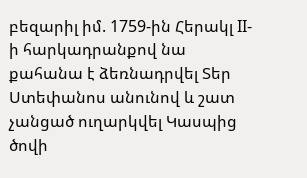բեզարիլ իմ. 1759-ին Հերակլ II-ի հարկադրանքով նա քահանա է ձեռնադրվել Տեր Ստեփանոս անունով և շատ չանցած ուղարկվել Կասպից ծովի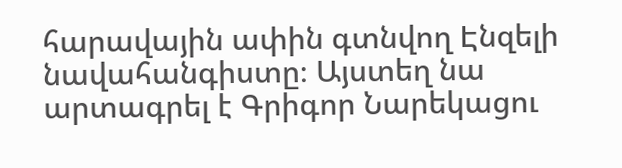հարավային ափին գտնվող Էնզելի նավահանգիստը։ Այստեղ նա արտագրել է Գրիգոր Նարեկացու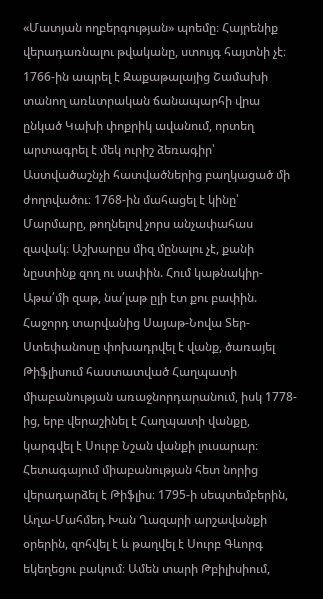«Մատյան ողբերգության» պոեմը։ Հայրենիք վերադառնալու թվականը, ստույգ հայտնի չէ։ 1766-ին ապրել է Զաքաթալայից Շամախի տանող առևտրական ճանապարհի վրա ընկած Կախի փոքրիկ ավանում, որտեղ արտագրել է մեկ ուրիշ ձեռագիր՝ Աստվածաշնչի հատվածներից բաղկացած մի ժողովածու։ 1768-ին մահացել է կինը՝ Մարմարը, թողնելով չորս անչափահաս զավակ։ Աշխարըս միզ մընալու չէ, քանի նըստինք զող ու սափին. Հում կաթնակիր-Աթա՛մի զաթ, նա՛լաթ ըլի էտ քու բափին. Հաջորդ տարվանից Սայաթ-Նովա Տեր-Ստեփանոսը փոխադրվել է վանք, ծառայել Թիֆլիսում հաստատված Հաղպատի միաբանության առաջնորդարանում, իսկ 1778-ից, երբ վերաշինել է Հաղպատի վանքը, կարգվել է Սուրբ Նշան վանքի լուսարար։ Հետագայում միաբանության հետ նորից վերադարձել է Թիֆլիս։ 1795-ի սեպտեմբերին, Աղա-Մահմեդ Խան Ղազարի արշավանքի օրերին, զոհվել է և թաղվել է Սուրբ Գևորգ եկեղեցու բակում։ Ամեն տարի Թբիլիսիում,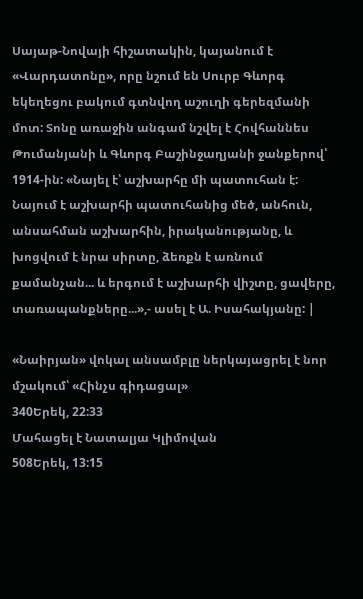Սայաթ-Նովայի հիշատակին, կայանում է «Վարդատոնը», որը նշում են Սուրբ Գևորգ եկեղեցու բակում գտնվող աշուղի գերեզմանի մոտ: Տոնը առաջին անգամ նշվել է Հովհաննես Թումանյանի և Գևորգ Բաշինջաղյանի ջանքերով՝ 1914-ին: «Նայել է՝ աշխարհը մի պատուհան է: Նայում է աշխարհի պատուհանից մեծ, անհուն, անսահման աշխարհին, իրականությանը, և խոցվում է նրա սիրտը, ձեռքն է առնում քամանչան... և երգում է աշխարհի վիշտը, ցավերը, տառապանքները...»,- ասել է Ա. Իսահակյանը: |

«Նաիրյան» վոկալ անսամբլը ներկայացրել է նոր մշակում՝ «Հինչս գիդացալ»
340Երեկ, 22:33
Մահացել է Նատալյա Կլիմովան
508Երեկ, 13:15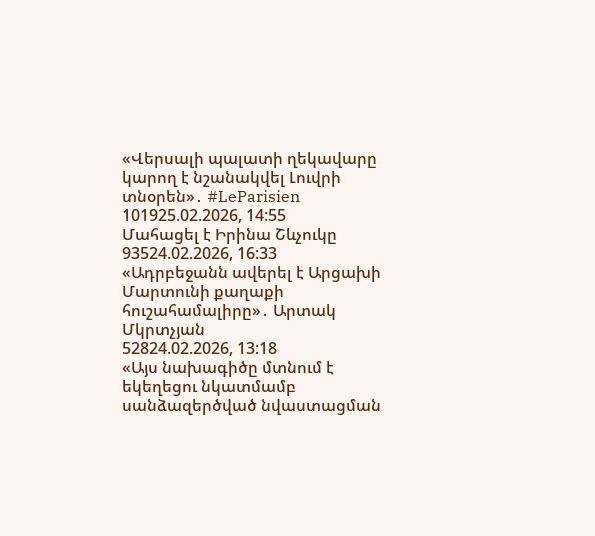«Վերսալի պալատի ղեկավարը կարող է նշանակվել Լուվրի տնօրեն»․ #LeParisien
101925.02.2026, 14:55
Մահացել է Իրինա Շևչուկը
93524.02.2026, 16:33
«Ադրբեջանն ավերել է Արցախի Մարտունի քաղաքի հուշահամալիրը»․ Արտակ Մկրտչյան
52824.02.2026, 13:18
«Այս նախագիծը մտնում է եկեղեցու նկատմամբ սանձազերծված նվաստացման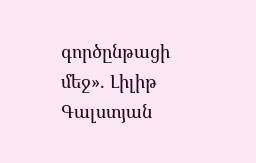գործընթացի մեջ». Լիլիթ Գալստյան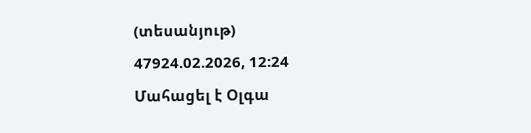(տեսանյութ)
47924.02.2026, 12:24
Մահացել է Օլգա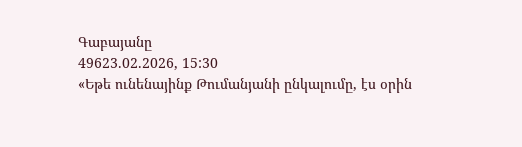Գաբայանը
49623.02.2026, 15:30
«Եթե ունենայինք Թումանյանի ընկալումը, էս օրին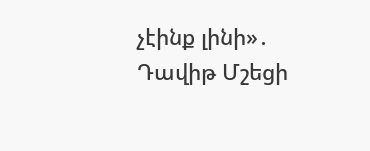չէինք լինի»․ Դավիթ Մշեցի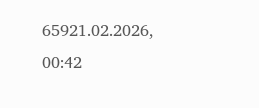65921.02.2026, 00:42